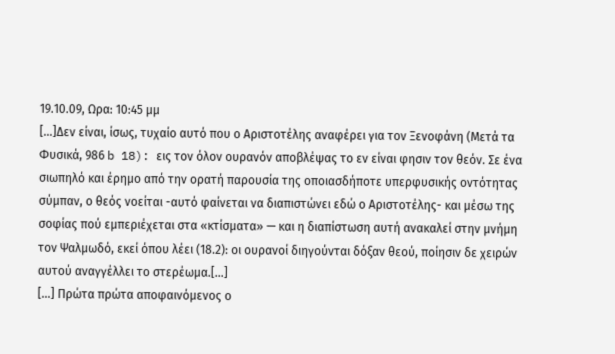19.10.09, Ωρα: 10:45 μμ
[…]Δεν είναι, ίσως, τυχαίο αυτό που ο Αριστοτέλης αναφέρει για τον Ξενοφάνη (Μετά τα Φυσικά, 986 b 18): εις τον όλον ουρανόν αποβλέψας το εν είναι φησιν τον θεόν. Σε ένα σιωπηλό και έρημο από την ορατή παρουσία της οποιασδήποτε υπερφυσικής οντότητας σύμπαν, ο θεός νοείται -αυτό φαίνεται να διαπιστώνει εδώ ο Αριστοτέλης- και μέσω της σοφίας πού εμπεριέχεται στα «κτίσματα» — και η διαπίστωση αυτή ανακαλεί στην μνήμη τον Ψαλμωδό, εκεί όπου λέει (18.2): οι ουρανοί διηγούνται δόξαν θεού, ποίησιν δε χειρών αυτού αναγγέλλει το στερέωμα.[…]
[…] Πρώτα πρώτα αποφαινόμενος ο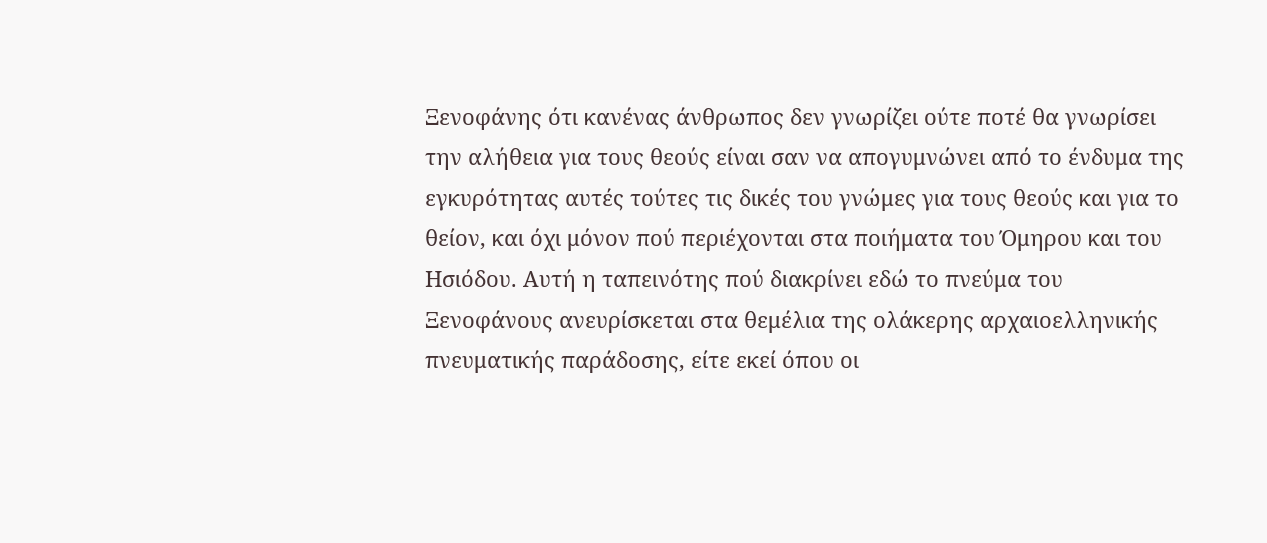Ξενοφάνης ότι κανένας άνθρωπος δεν γνωρίζει ούτε ποτέ θα γνωρίσει την αλήθεια για τους θεούς είναι σαν να απογυμνώνει από το ένδυμα της εγκυρότητας αυτές τούτες τις δικές του γνώμες για τους θεούς και για το θείον, και όχι μόνον πού περιέχονται στα ποιήματα του Όμηρου και του Ησιόδου. Αυτή η ταπεινότης πού διακρίνει εδώ το πνεύμα του Ξενοφάνους ανευρίσκεται στα θεμέλια της ολάκερης αρχαιοελληνικής πνευματικής παράδοσης, είτε εκεί όπου οι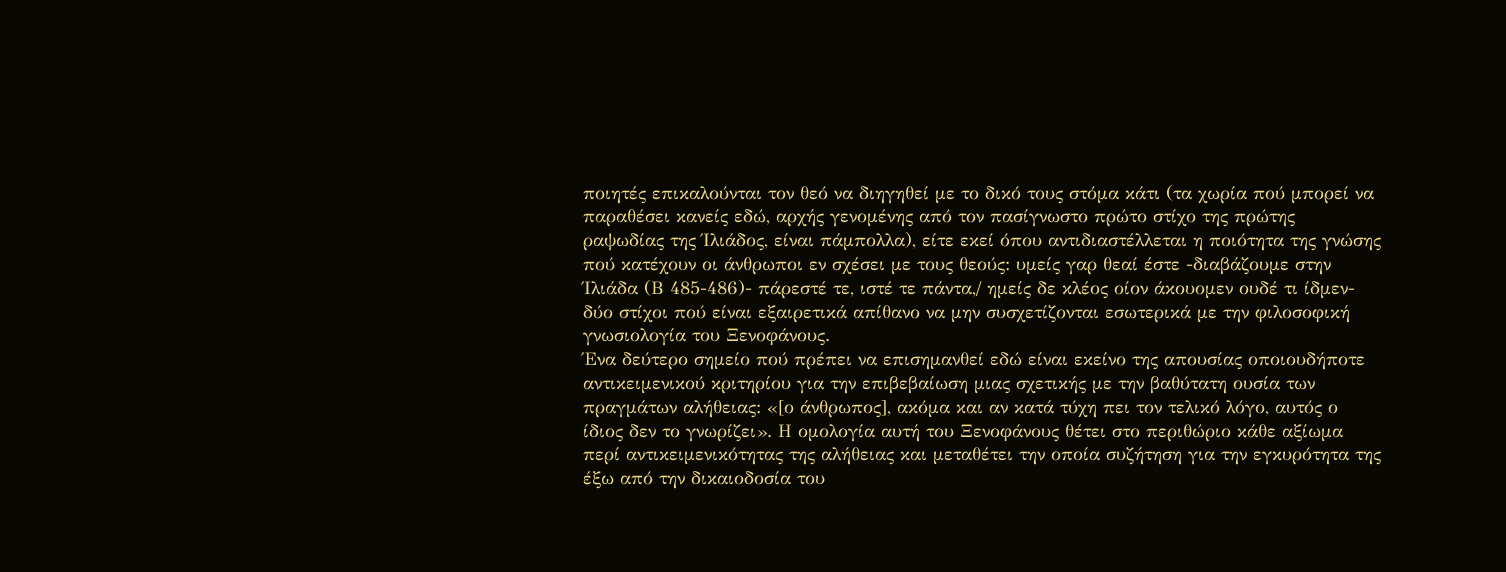ποιητές επικαλούνται τον θεό να διηγηθεί με το δικό τους στόμα κάτι (τα χωρία πού μπορεί να παραθέσει κανείς εδώ, αρχής γενομένης από τον πασίγνωστο πρώτο στίχο της πρώτης ραψωδίας της Ίλιάδος, είναι πάμπολλα), είτε εκεί όπου αντιδιαστέλλεται η ποιότητα της γνώσης πού κατέχουν οι άνθρωποι εν σχέσει με τους θεούς: υμείς γαρ θεαί έστε -διαβάζουμε στην Ίλιάδα (Β 485-486)- πάρεστέ τε, ιστέ τε πάντα,/ ημείς δε κλέος οίον άκουομεν ουδέ τι ίδμεν- δύο στίχοι πού είναι εξαιρετικά απίθανο να μην συσχετίζονται εσωτερικά με την φιλοσοφική γνωσιολογία του Ξενοφάνους.
Ένα δεύτερο σημείο πού πρέπει να επισημανθεί εδώ είναι εκείνο της απουσίας οποιουδήποτε αντικειμενικού κριτηρίου για την επιβεβαίωση μιας σχετικής με την βαθύτατη ουσία των πραγμάτων αλήθειας: «[ο άνθρωπος], ακόμα και αν κατά τύχη πει τον τελικό λόγο, αυτός ο ίδιος δεν το γνωρίζει». Η ομολογία αυτή του Ξενοφάνους θέτει στο περιθώριο κάθε αξίωμα περί αντικειμενικότητας της αλήθειας και μεταθέτει την οποία συζήτηση για την εγκυρότητα της έξω από την δικαιοδοσία του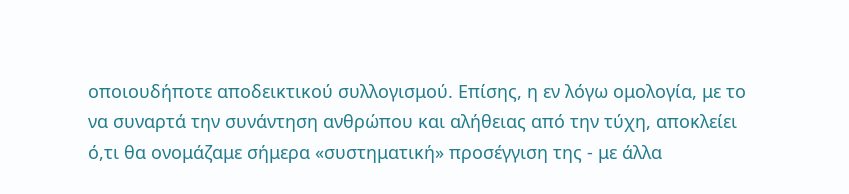οποιουδήποτε αποδεικτικού συλλογισμού. Επίσης, η εν λόγω ομολογία, με το να συναρτά την συνάντηση ανθρώπου και αλήθειας από την τύχη, αποκλείει ό,τι θα ονομάζαμε σήμερα «συστηματική» προσέγγιση της - με άλλα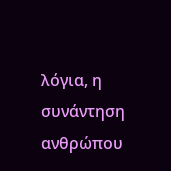λόγια, η συνάντηση ανθρώπου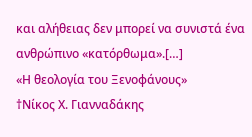και αλήθειας δεν μπορεί να συνιστά ένα ανθρώπινο «κατόρθωμα».[…]
«Η θεολογία του Ξενοφάνους»
†Νίκος Χ. Γιανναδάκης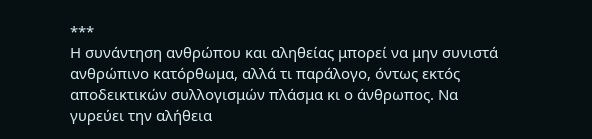***
Η συνάντηση ανθρώπου και αληθείας μπορεί να μην συνιστά ανθρώπινο κατόρθωμα, αλλά τι παράλογο, όντως εκτός αποδεικτικών συλλογισμών πλάσμα κι ο άνθρωπος. Να γυρεύει την αλήθεια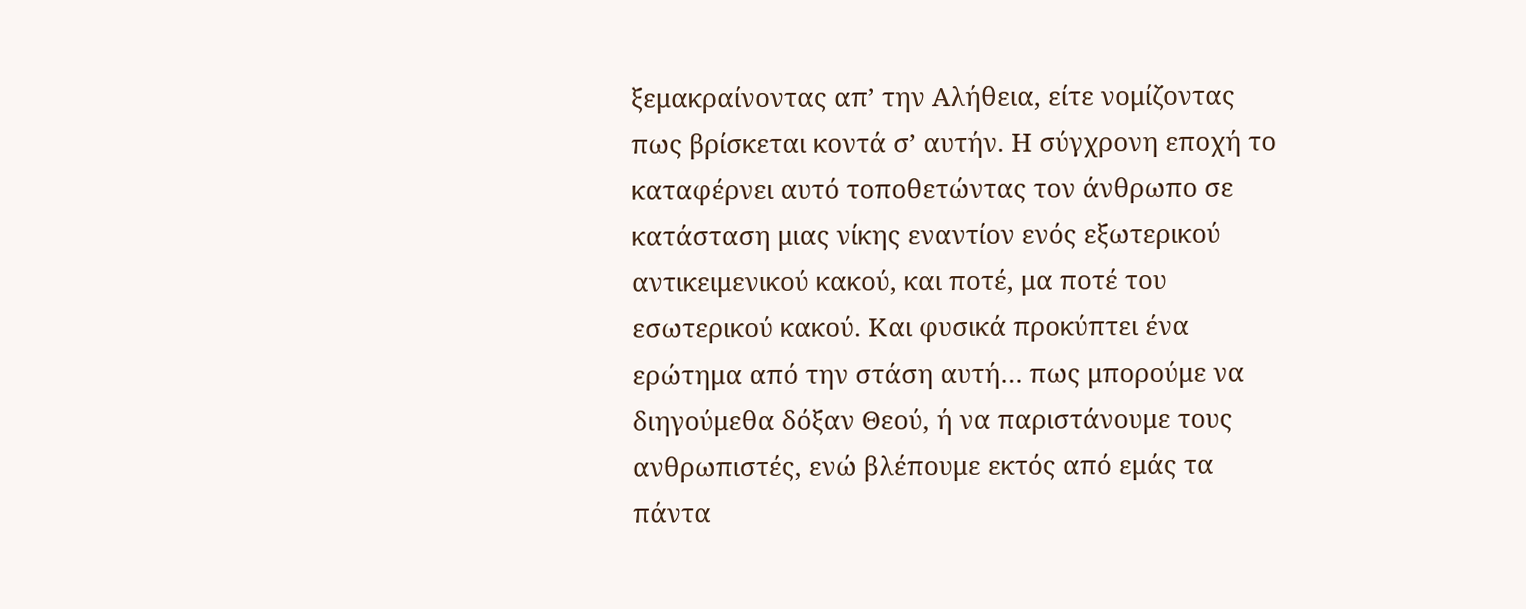ξεμακραίνοντας απ’ την Αλήθεια, είτε νομίζοντας πως βρίσκεται κοντά σ’ αυτήν. Η σύγχρονη εποχή το καταφέρνει αυτό τοποθετώντας τον άνθρωπο σε κατάσταση μιας νίκης εναντίον ενός εξωτερικού αντικειμενικού κακού, και ποτέ, μα ποτέ του εσωτερικού κακού. Και φυσικά προκύπτει ένα ερώτημα από την στάση αυτή… πως μπορούμε να διηγούμεθα δόξαν Θεού, ή να παριστάνουμε τους ανθρωπιστές, ενώ βλέπουμε εκτός από εμάς τα πάντα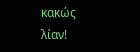κακώς λίαν!